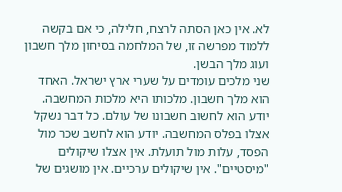לא. אין כאן הסתה לרצח, חלילה, כי אם בקשה ללמוד מפרשה זו, של המלחמה בסיחון מלך חשבון ועוג מלך הבשן.
שני מלכים עומדים על שערי ארץ ישראל. האחד הוא מלך חשבון. מלכותו היא מלכות המחשבה. יודע הוא לחשוב חשבונו של עולם. כל דבר נשקל אצלו בפלס המחשבה. יודע הוא לחשב שכר מול הפסד, עלות מול תועלת. אין אצלו שיקולים "מיסטיים". אין שיקולים ערכיים. אין מושגים של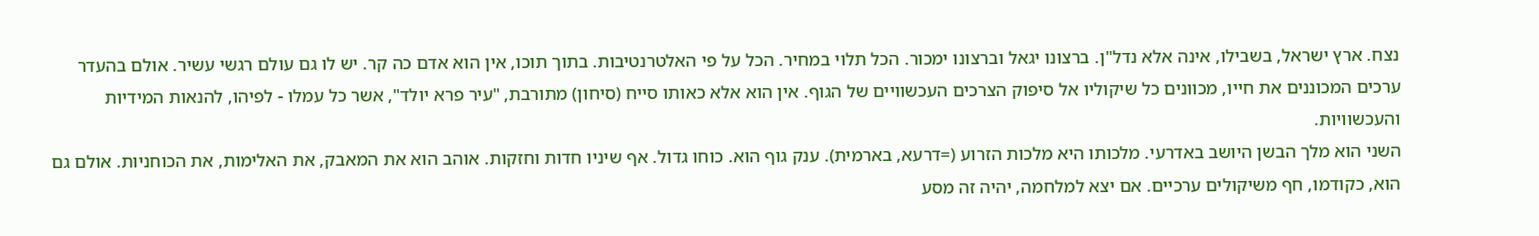נצח. ארץ ישראל, בשבילו, אינה אלא נדל"ן. ברצונו יגאל וברצונו ימכור. הכל תלוי במחיר. הכל על פי האלטרנטיבות. בתוך תוכו, אין הוא אדם כה קר. יש לו גם עולם רגשי עשיר. אולם בהעדר ערכים המכוננים את חייו, מכוונים כל שיקוליו אל סיפוק הצרכים העכשוויים של הגוף. אין הוא אלא כאותו סייח (סיחון) מתורבת, "עיר פרא יולד", אשר כל עמלו - לפיהו, להנאות המידיות והעכשוויות.
השני הוא מלך הבשן היושב באדרעי. מלכותו היא מלכות הזרוע (=דרעא, בארמית). ענק גוף הוא. כוחו גדול. אף שיניו חדות וחזקות. אוהב הוא את המאבק, את האלימות, את הכוחניות. אולם גם הוא, כקודמו, חף משיקולים ערכיים. אם יצא למלחמה, יהיה זה מסע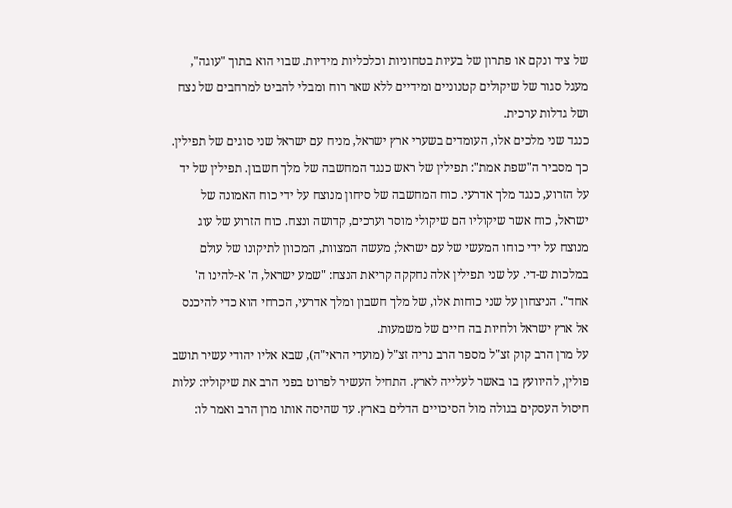של ציד ונקם או פתרון של בעיות בטחוניות וכלכליות מידיות. שבוי הוא בתוך "עוגה", מעגל סגור של שיקולים קטנוניים ומידיים ללא שאר רוח ומבלי להביט למרחבים של נצח ושל גדלות ערכית.
כנגד שני מלכים אלו, העומדים בשערי ארץ ישראל, מניח עם ישראל שני סוגים של תפילין. כך מסביר ה"שפת אמת": תפילין של ראש כנגד המחשבה של מלך חשבון. תפילין של יד על הזרוע, כנגד מלך אדרעי. כוח המחשבה של סיחון מנוצח על ידי כוח האמונה של ישראל, כוח אשר שיקוליו הם שיקולי מוסר וערכים, קדושה ונצח. כוח הזרוע של עוג מנוצח על ידי כוחו המעשי של עם ישראל; מעשה המצוות, המכוון לתיקונו של עולם במלכות ש-די. על שני תפילין אלה נחקקה קריאת הנצח: "שמע ישראל, ה' א-להינו ה' אחד". הניצחון על שני כוחות אלו, של מלך חשבון ומלך אדרעי, הכרחי הוא כדי להיכנס אל ארץ ישראל ולחיות בה חיים של משמעות.
על מרן הרב קוק זצ"ל מספר הרב נריה זצ"ל (מועדי הראי"ה), שבא אליו יהודי עשיר תושב פולין, להיוועץ בו באשר לעלייה לארץ. התחיל העשיר לפרוט בפני הרב את שיקוליו: עלות חיסול העסקים בגולה מול הסיכויים הדלים בארץ. עד שהיסה אותו מרן הרב ואמר לו: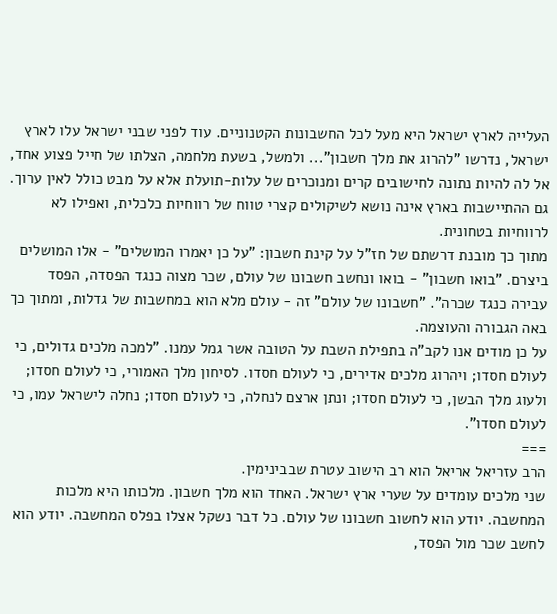העלייה לארץ ישראל היא מעל לכל החשבונות הקטנוניים. עוד לפני שבני ישראל עלו לארץ ישראל, נדרשו "להרוג את מלך חשבון"... ולמשל, בשעת מלחמה, הצלתו של חייל פצוע אחד, אל לה להיות נתונה לחישובים קרים ומנוכרים של עלות-תועלת אלא על מבט כולל לאין ערוך. גם ההתיישבות בארץ אינה נושא לשיקולים קצרי טווח של רווחיות כלכלית, ואפילו לא לרווחיות בטחונית.
מתוך כך מובנת דרשתם של חז"ל על קינת חשבון: "על כן יאמרו המושלים" - אלו המושלים ביצרם. "בואו חשבון" - בואו ונחשב חשבונו של עולם, שכר מצוה כנגד הפסדה, הפסד עבירה כנגד שכרה". "חשבונו של עולם" זה - עולם מלא הוא במחשבות של גדלות, ומתוך כך באה הגבורה והעוצמה.
על כן מודים אנו לקב"ה בתפילת השבת על הטובה אשר גמל עמנו. "למכה מלכים גדולים, כי לעולם חסדו; ויהרוג מלכים אדירים, כי לעולם חסדו. לסיחון מלך האמורי, כי לעולם חסדו; ולעוג מלך הבשן, כי לעולם חסדו; ונתן ארצם לנחלה, כי לעולם חסדו; נחלה לישראל עמו, כי לעולם חסדו".
===
הרב עזריאל אריאל הוא רב הישוב עטרת שבבינימין.
שני מלכים עומדים על שערי ארץ ישראל. האחד הוא מלך חשבון. מלכותו היא מלכות המחשבה. יודע הוא לחשוב חשבונו של עולם. כל דבר נשקל אצלו בפלס המחשבה. יודע הוא לחשב שכר מול הפסד,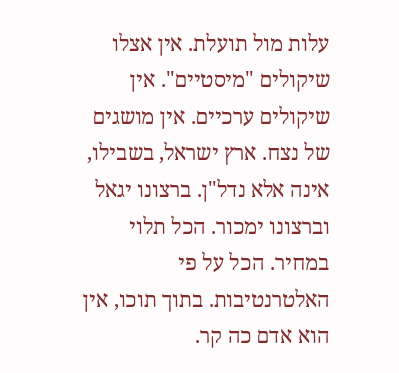עלות מול תועלת. אין אצלו שיקולים "מיסטיים". אין שיקולים ערכיים. אין מושגים של נצח. ארץ ישראל, בשבילו, אינה אלא נדל"ן. ברצונו יגאל וברצונו ימכור. הכל תלוי במחיר. הכל על פי האלטרנטיבות. בתוך תוכו, אין הוא אדם כה קר.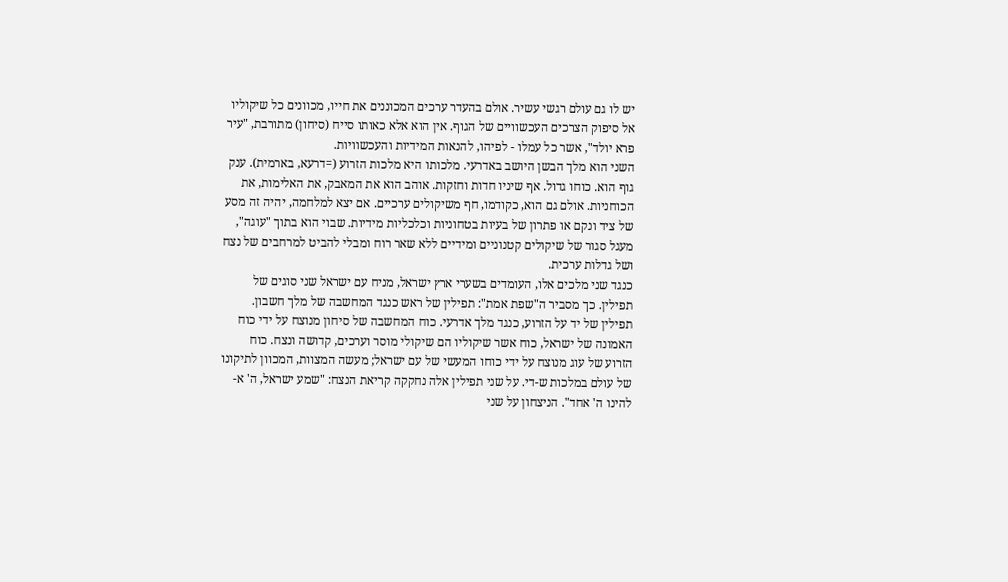יש לו גם עולם רגשי עשיר. אולם בהעדר ערכים המכוננים את חייו, מכוונים כל שיקוליו אל סיפוק הצרכים העכשוויים של הגוף. אין הוא אלא כאותו סייח (סיחון) מתורבת, "עיר פרא יולד", אשר כל עמלו - לפיהו, להנאות המידיות והעכשוויות.
השני הוא מלך הבשן היושב באדרעי. מלכותו היא מלכות הזרוע (=דרעא, בארמית). ענק גוף הוא. כוחו גדול. אף שיניו חדות וחזקות. אוהב הוא את המאבק, את האלימות, את הכוחניות. אולם גם הוא, כקודמו, חף משיקולים ערכיים. אם יצא למלחמה, יהיה זה מסע של ציד ונקם או פתרון של בעיות בטחוניות וכלכליות מידיות. שבוי הוא בתוך "עוגה", מעגל סגור של שיקולים קטנוניים ומידיים ללא שאר רוח ומבלי להביט למרחבים של נצח ושל גדלות ערכית.
כנגד שני מלכים אלו, העומדים בשערי ארץ ישראל, מניח עם ישראל שני סוגים של תפילין. כך מסביר ה"שפת אמת": תפילין של ראש כנגד המחשבה של מלך חשבון. תפילין של יד על הזרוע, כנגד מלך אדרעי. כוח המחשבה של סיחון מנוצח על ידי כוח האמונה של ישראל, כוח אשר שיקוליו הם שיקולי מוסר וערכים, קדושה ונצח. כוח הזרוע של עוג מנוצח על ידי כוחו המעשי של עם ישראל; מעשה המצוות, המכוון לתיקונו של עולם במלכות ש-די. על שני תפילין אלה נחקקה קריאת הנצח: "שמע ישראל, ה' א-להינו ה' אחד". הניצחון על שני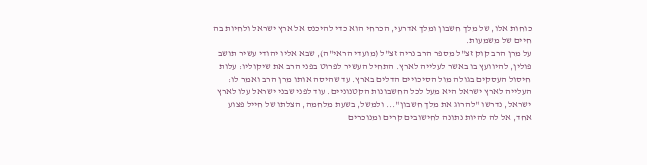כוחות אלו, של מלך חשבון ומלך אדרעי, הכרחי הוא כדי להיכנס אל ארץ ישראל ולחיות בה חיים של משמעות.
על מרן הרב קוק זצ"ל מספר הרב נריה זצ"ל (מועדי הראי"ה), שבא אליו יהודי עשיר תושב פולין, להיוועץ בו באשר לעלייה לארץ. התחיל העשיר לפרוט בפני הרב את שיקוליו: עלות חיסול העסקים בגולה מול הסיכויים הדלים בארץ. עד שהיסה אותו מרן הרב ואמר לו: העלייה לארץ ישראל היא מעל לכל החשבונות הקטנוניים. עוד לפני שבני ישראל עלו לארץ ישראל, נדרשו "להרוג את מלך חשבון"... ולמשל, בשעת מלחמה, הצלתו של חייל פצוע אחד, אל לה להיות נתונה לחישובים קרים ומנוכרים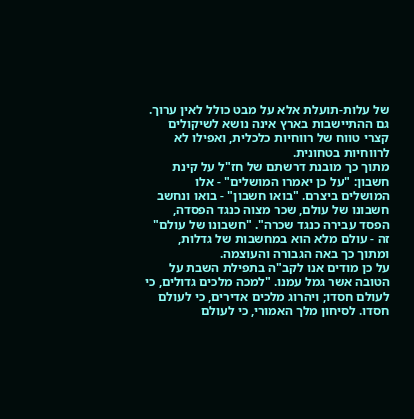של עלות-תועלת אלא על מבט כולל לאין ערוך. גם ההתיישבות בארץ אינה נושא לשיקולים קצרי טווח של רווחיות כלכלית, ואפילו לא לרווחיות בטחונית.
מתוך כך מובנת דרשתם של חז"ל על קינת חשבון: "על כן יאמרו המושלים" - אלו המושלים ביצרם. "בואו חשבון" - בואו ונחשב חשבונו של עולם, שכר מצוה כנגד הפסדה, הפסד עבירה כנגד שכרה". "חשבונו של עולם" זה - עולם מלא הוא במחשבות של גדלות, ומתוך כך באה הגבורה והעוצמה.
על כן מודים אנו לקב"ה בתפילת השבת על הטובה אשר גמל עמנו. "למכה מלכים גדולים, כי לעולם חסדו; ויהרוג מלכים אדירים, כי לעולם חסדו. לסיחון מלך האמורי, כי לעולם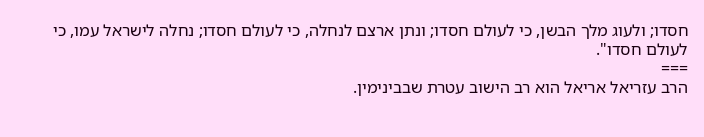חסדו; ולעוג מלך הבשן, כי לעולם חסדו; ונתן ארצם לנחלה, כי לעולם חסדו; נחלה לישראל עמו, כי לעולם חסדו".
===
הרב עזריאל אריאל הוא רב הישוב עטרת שבבינימין.